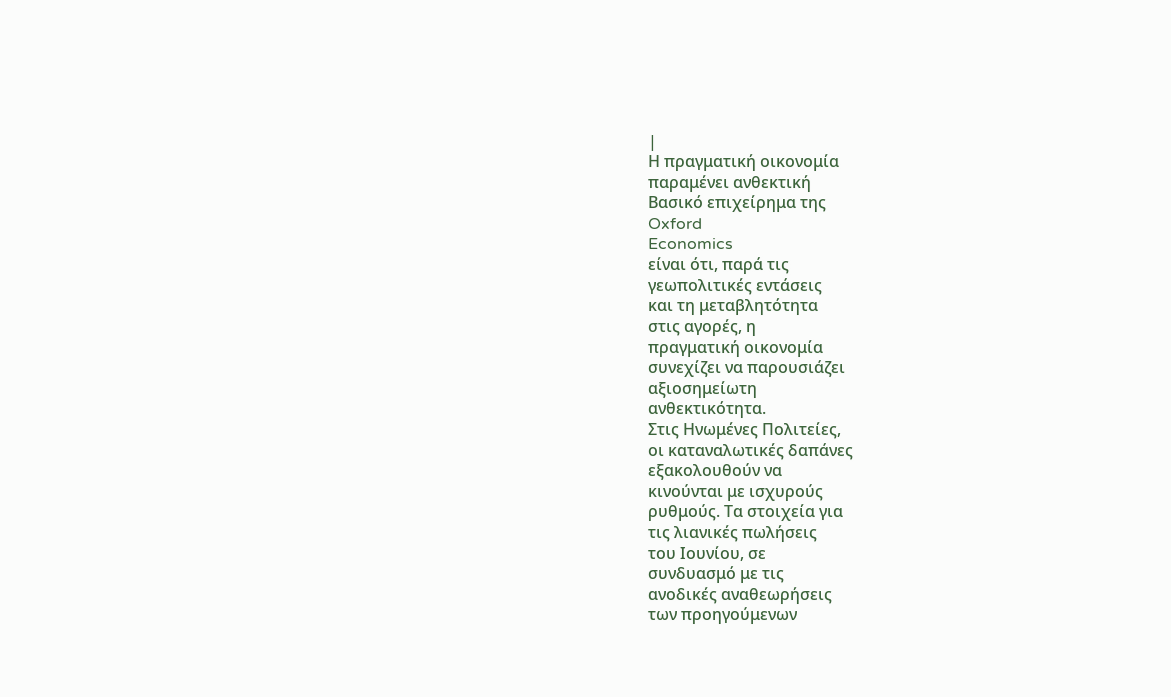|
Η πραγματική οικονομία
παραμένει ανθεκτική
Βασικό επιχείρημα της
Oxford
Economics
είναι ότι, παρά τις
γεωπολιτικές εντάσεις
και τη μεταβλητότητα
στις αγορές, η
πραγματική οικονομία
συνεχίζει να παρουσιάζει
αξιοσημείωτη
ανθεκτικότητα.
Στις Ηνωμένες Πολιτείες,
οι καταναλωτικές δαπάνες
εξακολουθούν να
κινούνται με ισχυρούς
ρυθμούς. Τα στοιχεία για
τις λιανικές πωλήσεις
του Ιουνίου, σε
συνδυασμό με τις
ανοδικές αναθεωρήσεις
των προηγούμενων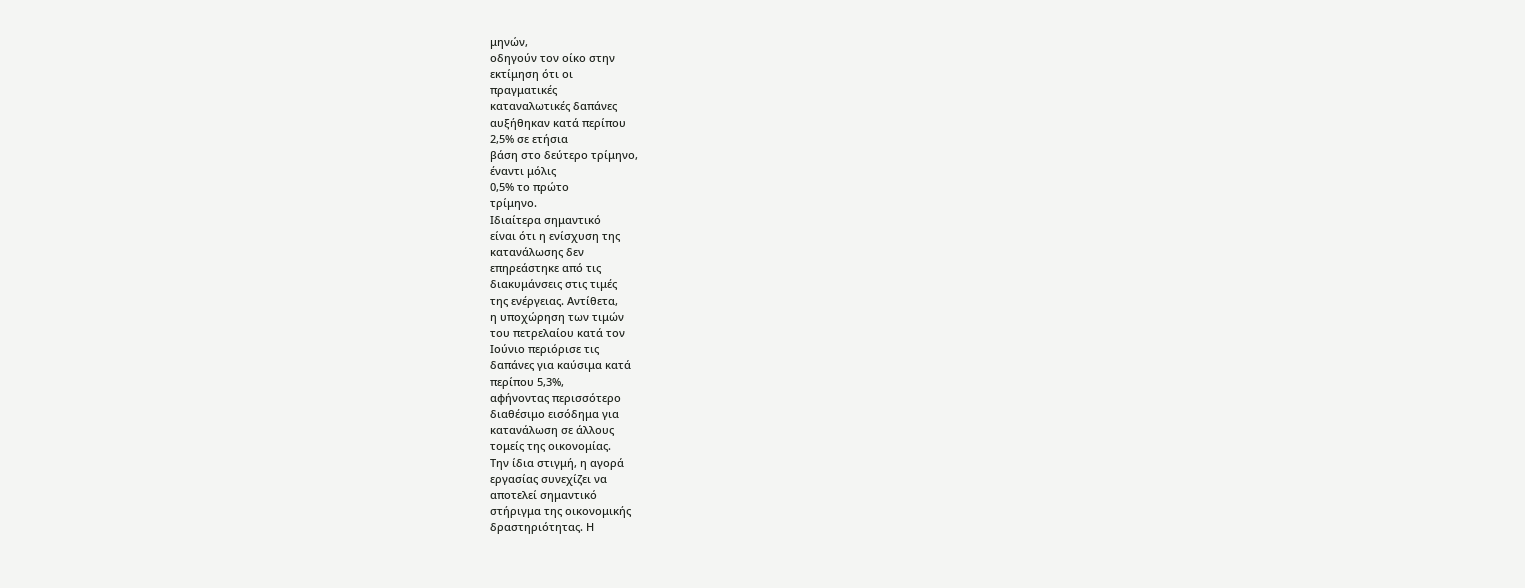μηνών,
οδηγούν τον οίκο στην
εκτίμηση ότι οι
πραγματικές
καταναλωτικές δαπάνες
αυξήθηκαν κατά περίπου
2,5% σε ετήσια
βάση στο δεύτερο τρίμηνο,
έναντι μόλις
0,5% το πρώτο
τρίμηνο.
Ιδιαίτερα σημαντικό
είναι ότι η ενίσχυση της
κατανάλωσης δεν
επηρεάστηκε από τις
διακυμάνσεις στις τιμές
της ενέργειας. Αντίθετα,
η υποχώρηση των τιμών
του πετρελαίου κατά τον
Ιούνιο περιόρισε τις
δαπάνες για καύσιμα κατά
περίπου 5,3%,
αφήνοντας περισσότερο
διαθέσιμο εισόδημα για
κατανάλωση σε άλλους
τομείς της οικονομίας.
Την ίδια στιγμή, η αγορά
εργασίας συνεχίζει να
αποτελεί σημαντικό
στήριγμα της οικονομικής
δραστηριότητας. Η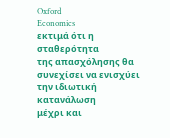Oxford
Economics
εκτιμά ότι η σταθερότητα
της απασχόλησης θα
συνεχίσει να ενισχύει
την ιδιωτική κατανάλωση
μέχρι και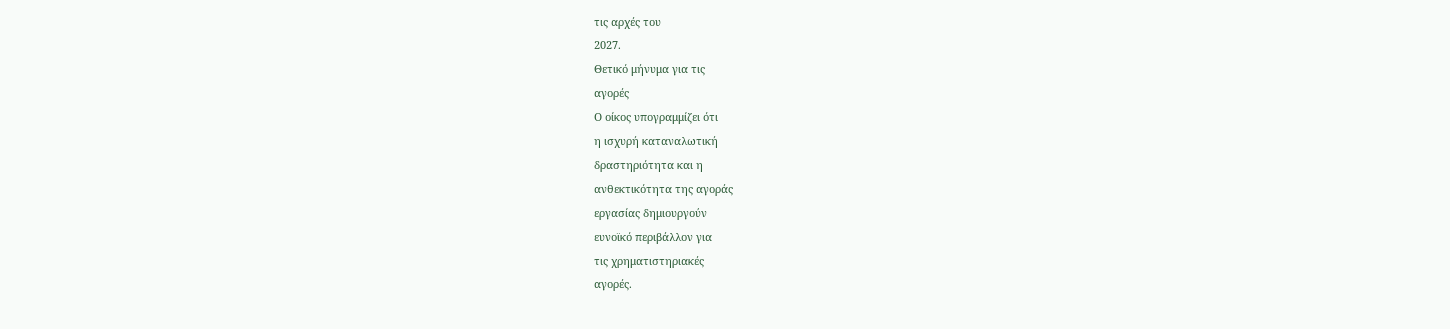τις αρχές του
2027.
Θετικό μήνυμα για τις
αγορές
Ο οίκος υπογραμμίζει ότι
η ισχυρή καταναλωτική
δραστηριότητα και η
ανθεκτικότητα της αγοράς
εργασίας δημιουργούν
ευνοϊκό περιβάλλον για
τις χρηματιστηριακές
αγορές.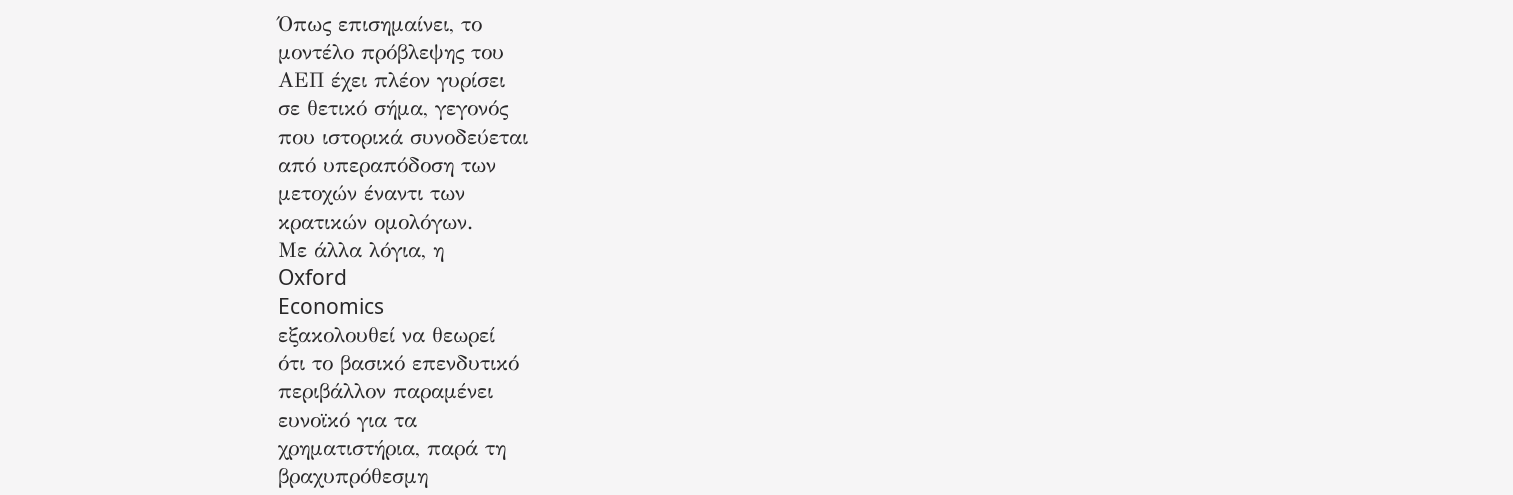Όπως επισημαίνει, το
μοντέλο πρόβλεψης του
ΑΕΠ έχει πλέον γυρίσει
σε θετικό σήμα, γεγονός
που ιστορικά συνοδεύεται
από υπεραπόδοση των
μετοχών έναντι των
κρατικών ομολόγων.
Με άλλα λόγια, η
Oxford
Economics
εξακολουθεί να θεωρεί
ότι το βασικό επενδυτικό
περιβάλλον παραμένει
ευνοϊκό για τα
χρηματιστήρια, παρά τη
βραχυπρόθεσμη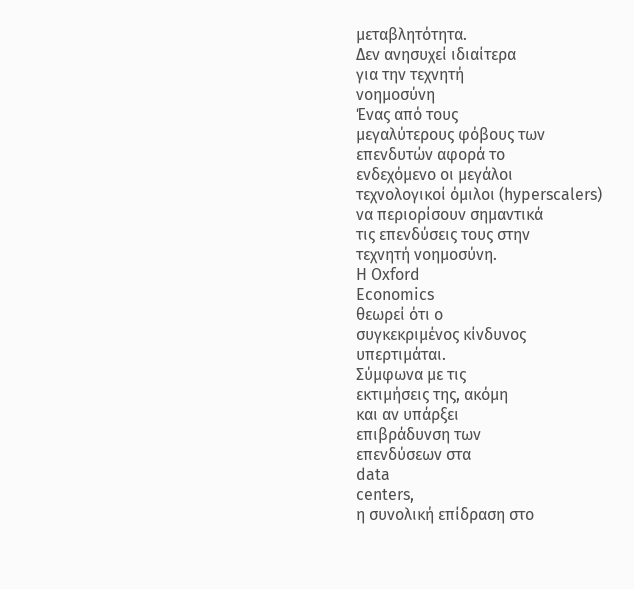μεταβλητότητα.
Δεν ανησυχεί ιδιαίτερα
για την τεχνητή
νοημοσύνη
Ένας από τους
μεγαλύτερους φόβους των
επενδυτών αφορά το
ενδεχόμενο οι μεγάλοι
τεχνολογικοί όμιλοι (hyperscalers)
να περιορίσουν σημαντικά
τις επενδύσεις τους στην
τεχνητή νοημοσύνη.
Η Oxford
Economics
θεωρεί ότι ο
συγκεκριμένος κίνδυνος
υπερτιμάται.
Σύμφωνα με τις
εκτιμήσεις της, ακόμη
και αν υπάρξει
επιβράδυνση των
επενδύσεων στα
data
centers,
η συνολική επίδραση στο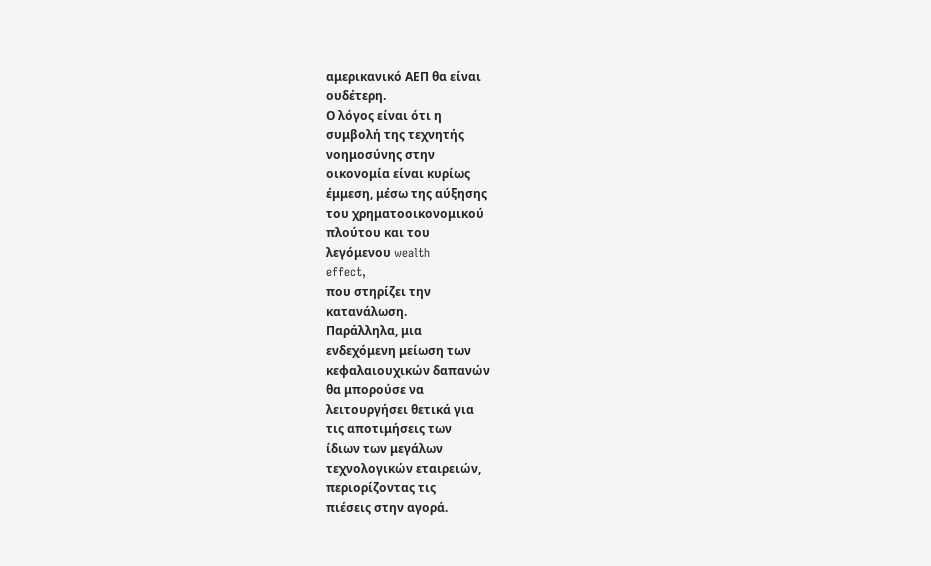αμερικανικό ΑΕΠ θα είναι
ουδέτερη.
Ο λόγος είναι ότι η
συμβολή της τεχνητής
νοημοσύνης στην
οικονομία είναι κυρίως
έμμεση, μέσω της αύξησης
του χρηματοοικονομικού
πλούτου και του
λεγόμενου wealth
effect,
που στηρίζει την
κατανάλωση.
Παράλληλα, μια
ενδεχόμενη μείωση των
κεφαλαιουχικών δαπανών
θα μπορούσε να
λειτουργήσει θετικά για
τις αποτιμήσεις των
ίδιων των μεγάλων
τεχνολογικών εταιρειών,
περιορίζοντας τις
πιέσεις στην αγορά.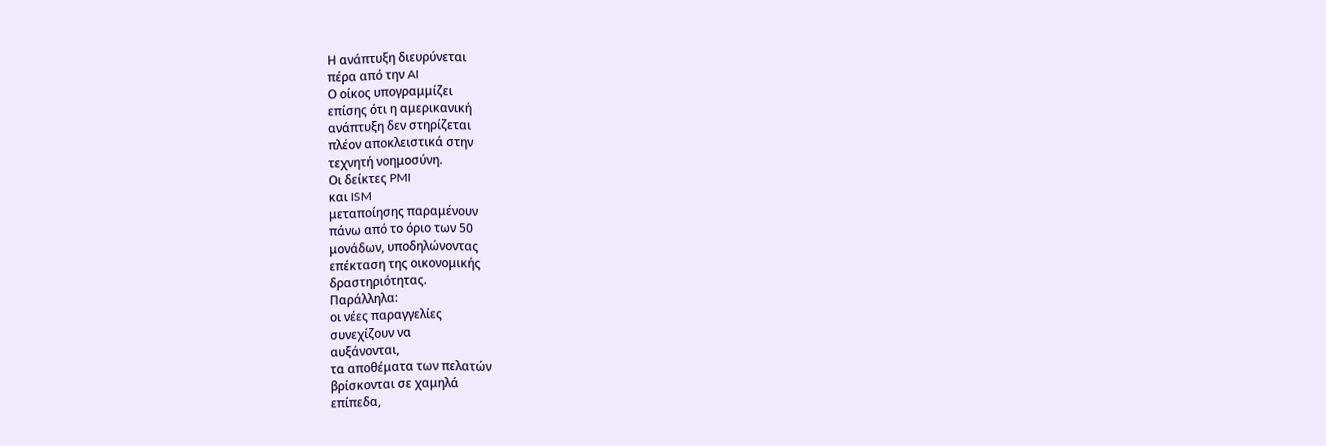Η ανάπτυξη διευρύνεται
πέρα από την AI
Ο οίκος υπογραμμίζει
επίσης ότι η αμερικανική
ανάπτυξη δεν στηρίζεται
πλέον αποκλειστικά στην
τεχνητή νοημοσύνη.
Οι δείκτες PMI
και ISM
μεταποίησης παραμένουν
πάνω από το όριο των 50
μονάδων, υποδηλώνοντας
επέκταση της οικονομικής
δραστηριότητας.
Παράλληλα:
οι νέες παραγγελίες
συνεχίζουν να
αυξάνονται,
τα αποθέματα των πελατών
βρίσκονται σε χαμηλά
επίπεδα,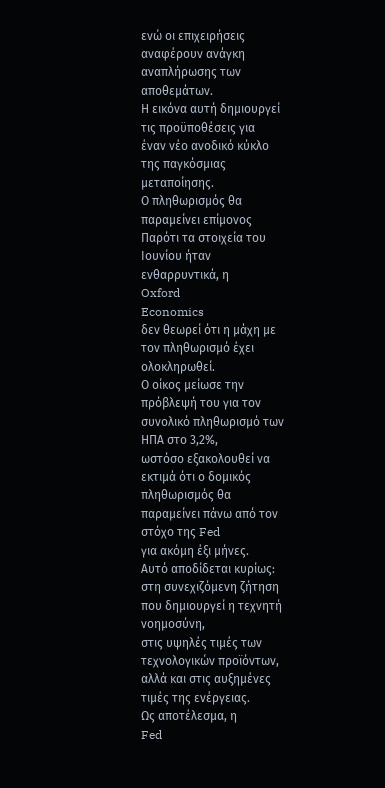ενώ οι επιχειρήσεις
αναφέρουν ανάγκη
αναπλήρωσης των
αποθεμάτων.
Η εικόνα αυτή δημιουργεί
τις προϋποθέσεις για
έναν νέο ανοδικό κύκλο
της παγκόσμιας
μεταποίησης.
Ο πληθωρισμός θα
παραμείνει επίμονος
Παρότι τα στοιχεία του
Ιουνίου ήταν
ενθαρρυντικά, η
Oxford
Economics
δεν θεωρεί ότι η μάχη με
τον πληθωρισμό έχει
ολοκληρωθεί.
Ο οίκος μείωσε την
πρόβλεψή του για τον
συνολικό πληθωρισμό των
ΗΠΑ στο 3,2%,
ωστόσο εξακολουθεί να
εκτιμά ότι ο δομικός
πληθωρισμός θα
παραμείνει πάνω από τον
στόχο της Fed
για ακόμη έξι μήνες.
Αυτό αποδίδεται κυρίως:
στη συνεχιζόμενη ζήτηση
που δημιουργεί η τεχνητή
νοημοσύνη,
στις υψηλές τιμές των
τεχνολογικών προϊόντων,
αλλά και στις αυξημένες
τιμές της ενέργειας.
Ως αποτέλεσμα, η
Fed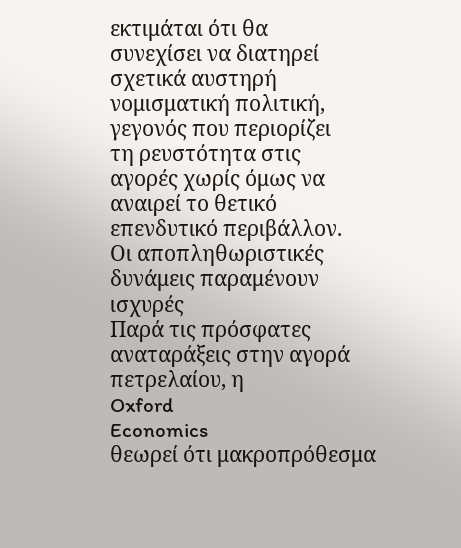εκτιμάται ότι θα
συνεχίσει να διατηρεί
σχετικά αυστηρή
νομισματική πολιτική,
γεγονός που περιορίζει
τη ρευστότητα στις
αγορές χωρίς όμως να
αναιρεί το θετικό
επενδυτικό περιβάλλον.
Οι αποπληθωριστικές
δυνάμεις παραμένουν
ισχυρές
Παρά τις πρόσφατες
αναταράξεις στην αγορά
πετρελαίου, η
Oxford
Economics
θεωρεί ότι μακροπρόθεσμα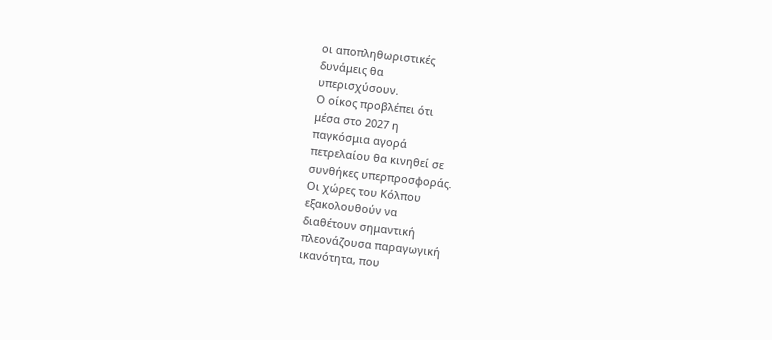οι αποπληθωριστικές
δυνάμεις θα
υπερισχύσουν.
Ο οίκος προβλέπει ότι
μέσα στο 2027 η
παγκόσμια αγορά
πετρελαίου θα κινηθεί σε
συνθήκες υπερπροσφοράς.
Οι χώρες του Κόλπου
εξακολουθούν να
διαθέτουν σημαντική
πλεονάζουσα παραγωγική
ικανότητα, που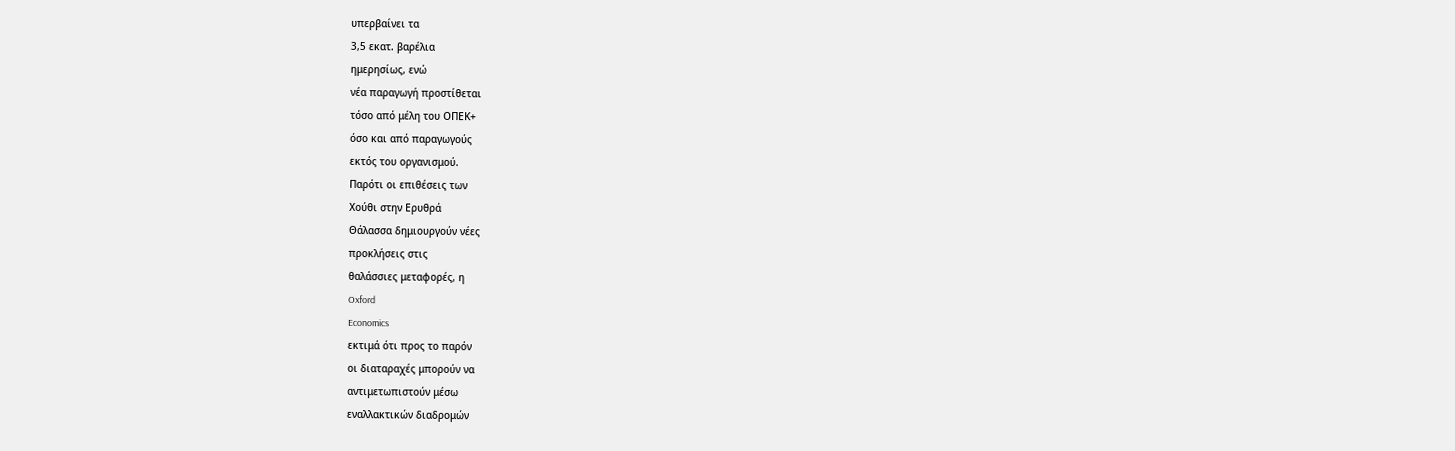υπερβαίνει τα
3,5 εκατ. βαρέλια
ημερησίως, ενώ
νέα παραγωγή προστίθεται
τόσο από μέλη του ΟΠΕΚ+
όσο και από παραγωγούς
εκτός του οργανισμού.
Παρότι οι επιθέσεις των
Χούθι στην Ερυθρά
Θάλασσα δημιουργούν νέες
προκλήσεις στις
θαλάσσιες μεταφορές, η
Oxford
Economics
εκτιμά ότι προς το παρόν
οι διαταραχές μπορούν να
αντιμετωπιστούν μέσω
εναλλακτικών διαδρομών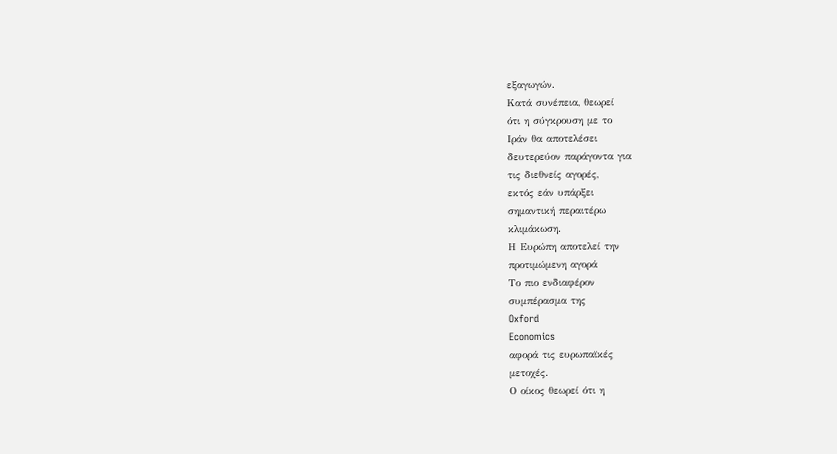εξαγωγών.
Κατά συνέπεια, θεωρεί
ότι η σύγκρουση με το
Ιράν θα αποτελέσει
δευτερεύον παράγοντα για
τις διεθνείς αγορές,
εκτός εάν υπάρξει
σημαντική περαιτέρω
κλιμάκωση.
Η Ευρώπη αποτελεί την
προτιμώμενη αγορά
Το πιο ενδιαφέρον
συμπέρασμα της
Oxford
Economics
αφορά τις ευρωπαϊκές
μετοχές.
Ο οίκος θεωρεί ότι η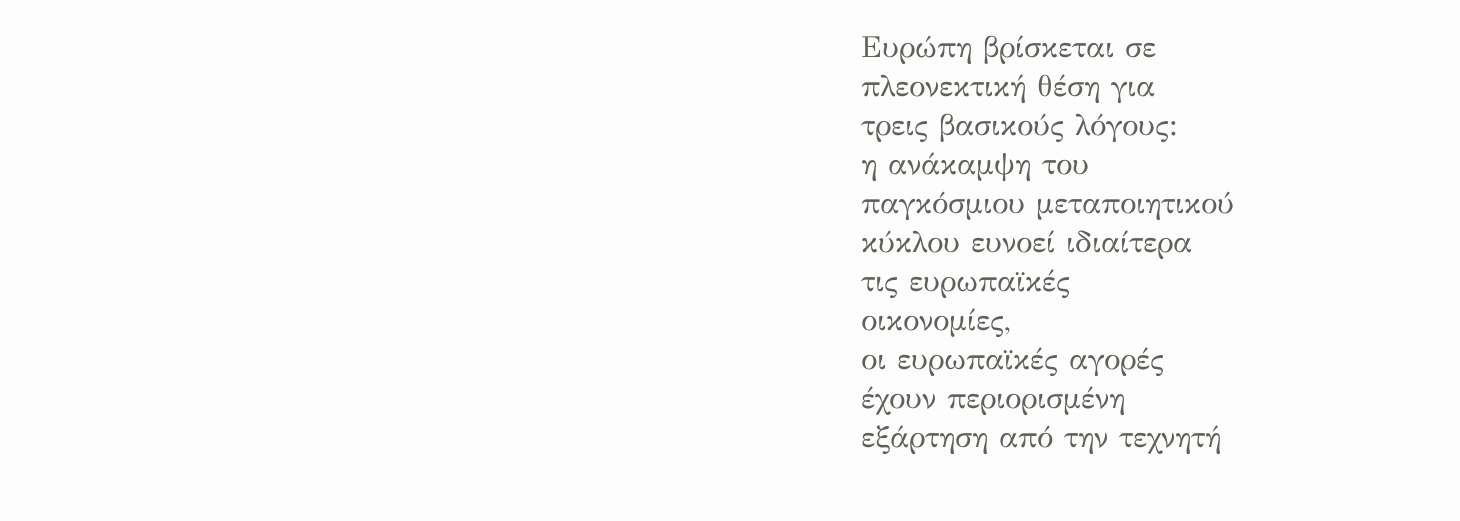Ευρώπη βρίσκεται σε
πλεονεκτική θέση για
τρεις βασικούς λόγους:
η ανάκαμψη του
παγκόσμιου μεταποιητικού
κύκλου ευνοεί ιδιαίτερα
τις ευρωπαϊκές
οικονομίες,
οι ευρωπαϊκές αγορές
έχουν περιορισμένη
εξάρτηση από την τεχνητή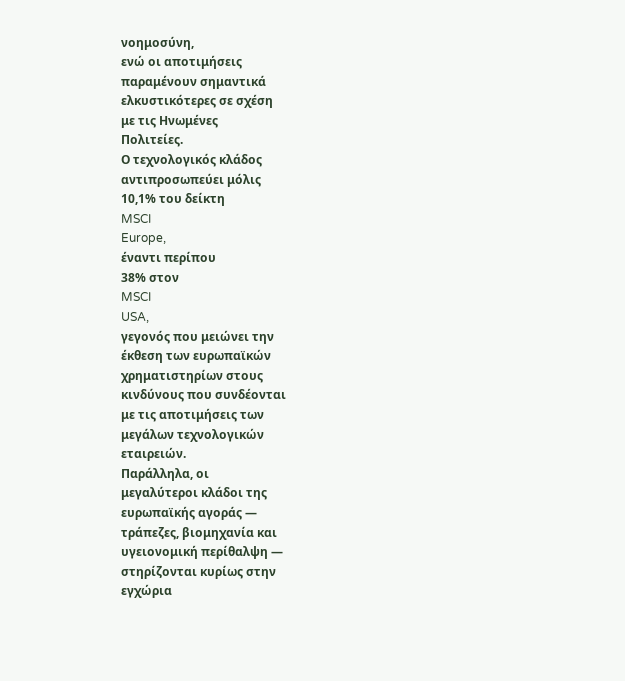νοημοσύνη,
ενώ οι αποτιμήσεις
παραμένουν σημαντικά
ελκυστικότερες σε σχέση
με τις Ηνωμένες
Πολιτείες.
Ο τεχνολογικός κλάδος
αντιπροσωπεύει μόλις
10,1% του δείκτη
MSCI
Europe,
έναντι περίπου
38% στον
MSCI
USA,
γεγονός που μειώνει την
έκθεση των ευρωπαϊκών
χρηματιστηρίων στους
κινδύνους που συνδέονται
με τις αποτιμήσεις των
μεγάλων τεχνολογικών
εταιρειών.
Παράλληλα, οι
μεγαλύτεροι κλάδοι της
ευρωπαϊκής αγοράς —
τράπεζες, βιομηχανία και
υγειονομική περίθαλψη —
στηρίζονται κυρίως στην
εγχώρια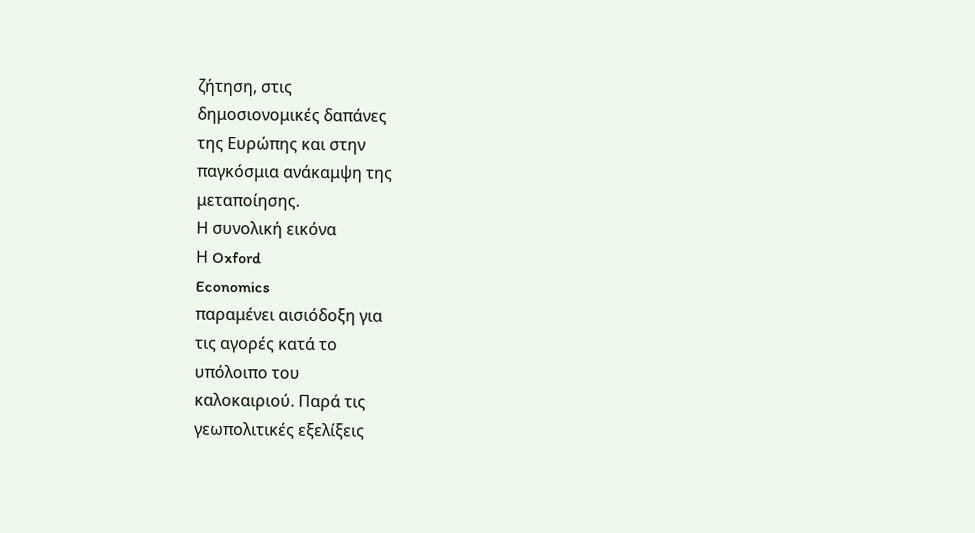ζήτηση, στις
δημοσιονομικές δαπάνες
της Ευρώπης και στην
παγκόσμια ανάκαμψη της
μεταποίησης.
Η συνολική εικόνα
Η Oxford
Economics
παραμένει αισιόδοξη για
τις αγορές κατά το
υπόλοιπο του
καλοκαιριού. Παρά τις
γεωπολιτικές εξελίξεις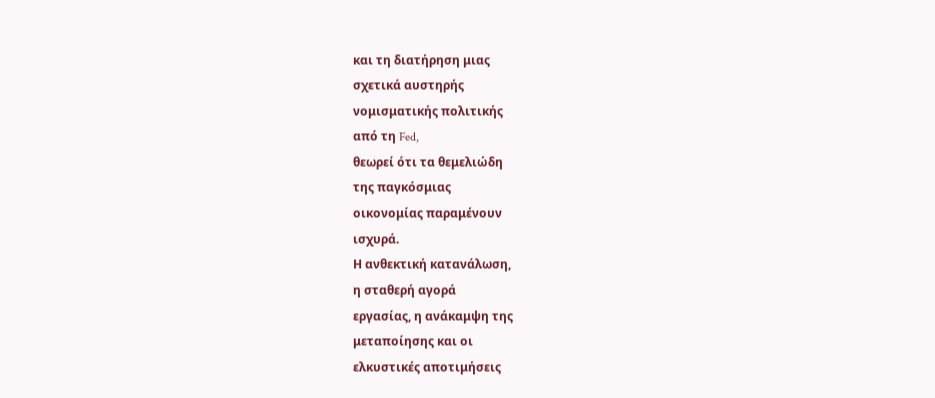και τη διατήρηση μιας
σχετικά αυστηρής
νομισματικής πολιτικής
από τη Fed,
θεωρεί ότι τα θεμελιώδη
της παγκόσμιας
οικονομίας παραμένουν
ισχυρά.
Η ανθεκτική κατανάλωση,
η σταθερή αγορά
εργασίας, η ανάκαμψη της
μεταποίησης και οι
ελκυστικές αποτιμήσεις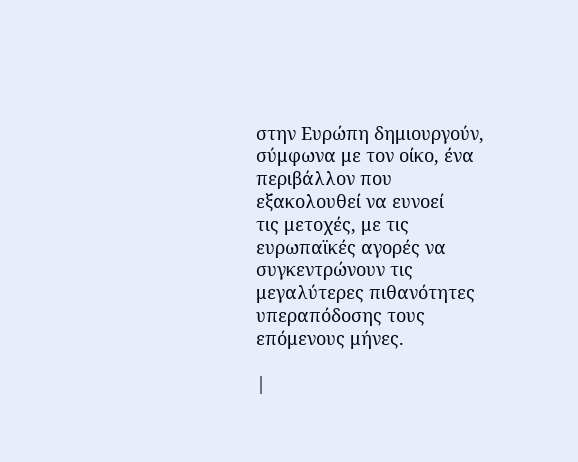στην Ευρώπη δημιουργούν,
σύμφωνα με τον οίκο, ένα
περιβάλλον που
εξακολουθεί να ευνοεί
τις μετοχές, με τις
ευρωπαϊκές αγορές να
συγκεντρώνουν τις
μεγαλύτερες πιθανότητες
υπεραπόδοσης τους
επόμενους μήνες.

|